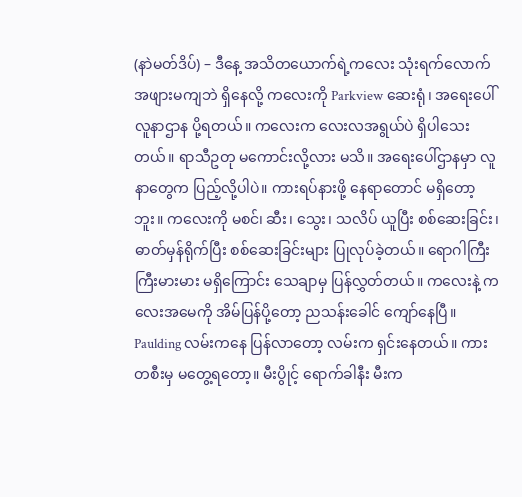(နာဲမတ်ဒိပ်) – ဒီနေ့ အသိတယောက်ရဲ့ကလေး သုံးရက်လောက် အဖျားမကျဘဲ ရှိနေလို့ ကလေးကို Parkview ဆေးရုံ၊ အရေးပေါ်လူနာဌာန ပို့ရတယ်။ ကလေးက လေးလအရွယ်ပဲ ရှိပါသေးတယ်။ ရာသီဥတု မကောင်းလို့လား မသိ။ အရေးပေါ်ဌာနမှာ လူနာတွေက ပြည့်လို့ပါပဲ။ ကားရပ်နားဖို့ နေရာတောင် မရှိတော့ဘူး။ ကလေးကို မစင်၊ ဆီး၊ သွေး၊ သလိပ် ယူပြီး စစ်ဆေးခြင်း၊ ဓာတ်မှန်ရိုက်ပြီး စစ်ဆေးခြင်းများ ပြုလုပ်ခဲ့တယ်။ ရောဂါကြီးကြီးမားမား မရှိကြောင်း သေချာမှ ပြန်လွှတ်တယ်။ ကလေးနဲ့ ကလေးအမေကို အိမ်ပြန်ပို့တော့ ညသန်းခေါင် ကျော်နေပြီ။
Paulding လမ်းကနေ ပြန်လာတော့ လမ်းက ရှင်းနေတယ်။ ကားတစီးမှ မတွေ့ရတော့။ မီးပွိုင့် ရောက်ခါနီး မီးက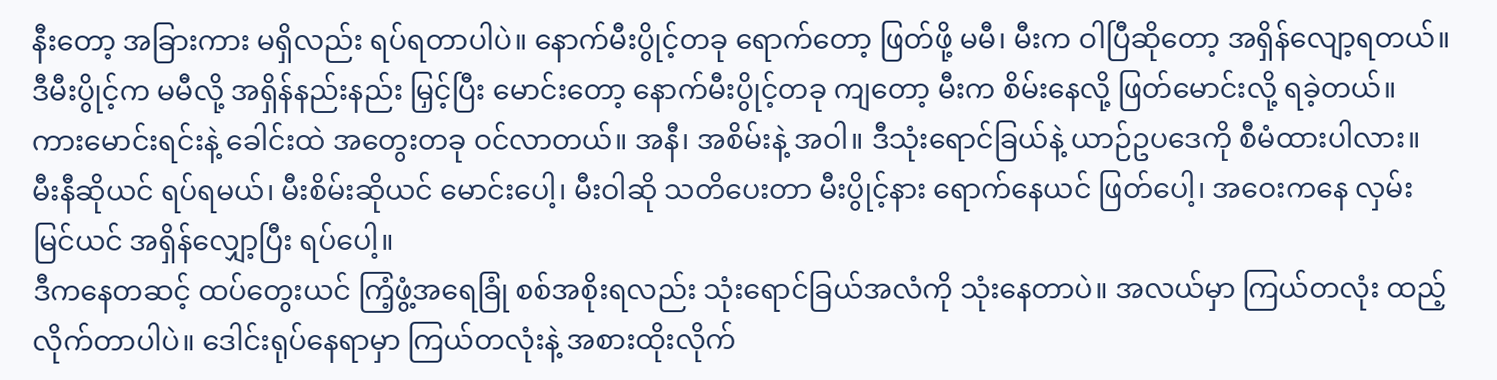နီးတော့ အခြားကား မရှိလည်း ရပ်ရတာပါပဲ။ နောက်မီးပွိုင့်တခု ရောက်တော့ ဖြတ်ဖို့ မမီ၊ မီးက ဝါပြီဆိုတော့ အရှိန်လျော့ရတယ်။ ဒီမီးပွိုင့်က မမီလို့ အရှိန်နည်းနည်း မြှင့်ပြီး မောင်းတော့ နောက်မီးပွိုင့်တခု ကျတော့ မီးက စိမ်းနေလို့ ဖြတ်မောင်းလို့ ရခဲ့တယ်။
ကားမောင်းရင်းနဲ့ ခေါင်းထဲ အတွေးတခု ဝင်လာတယ်။ အနီ၊ အစိမ်းနဲ့ အဝါ။ ဒီသုံးရောင်ခြယ်နဲ့ ယာဉ်ဥပဒေကို စီမံထားပါလား။ မီးနီဆိုယင် ရပ်ရမယ်၊ မီးစိမ်းဆိုယင် မောင်းပေါ့၊ မီးဝါဆို သတိပေးတာ မီးပွိုင့်နား ရောက်နေယင် ဖြတ်ပေါ့၊ အဝေးကနေ လှမ်းမြင်ယင် အရှိန်လျှော့ပြီး ရပ်ပေါ့။
ဒီကနေတဆင့် ထပ်တွေးယင် ကြံ့ဖွံ့အရေခြုံ စစ်အစိုးရလည်း သုံးရောင်ခြယ်အလံကို သုံးနေတာပဲ။ အလယ်မှာ ကြယ်တလုံး ထည့်လိုက်တာပါပဲ။ ဒေါင်းရုပ်နေရာမှာ ကြယ်တလုံးနဲ့ အစားထိုးလိုက်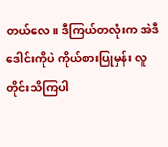တယ်လေ။ ဒီကြယ်တလုံးက အဲဒီဒေါင်းကိုပဲ ကိုယ်စားပြုမှန်း လူတိုင်းသိကြပါ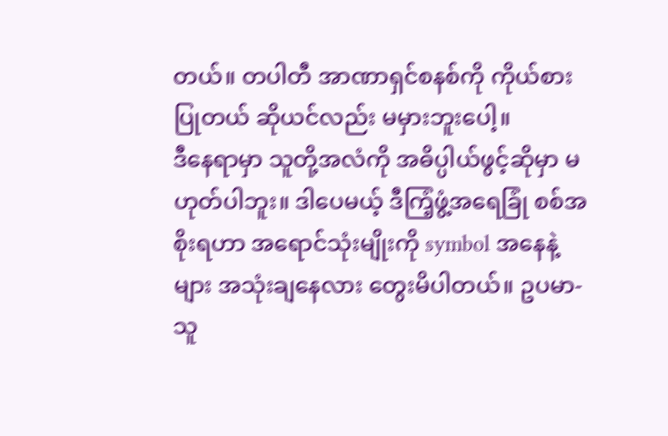တယ်။ တပါတီ အာဏာရှင်စနစ်ကို ကိုယ်စားပြုတယ် ဆိုယင်လည်း မမှားဘူးပေါ့။
ဒီနေရာမှာ သူတို့အလံကို အဓိပ္ပါယ်ဖွင့်ဆိုမှာ မဟုတ်ပါဘူး။ ဒါပေမယ့် ဒီကြံ့ဖွံ့အရေခြုံ စစ်အစိုးရဟာ အရောင်သုံးမျိုးကို symbol အနေနဲ့များ အသုံးချနေလား တွေးမိပါတယ်။ ဥပမာ- သူ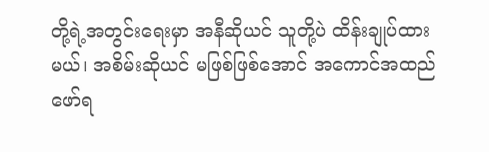တို့ရဲ့အတွင်းရေးမှာ အနီဆိုယင် သူတို့ပဲ ထိန်းချုပ်ထားမယ်၊ အစိမ်းဆိုယင် မဖြစ်ဖြစ်အောင် အကောင်အထည်ဖော်ရ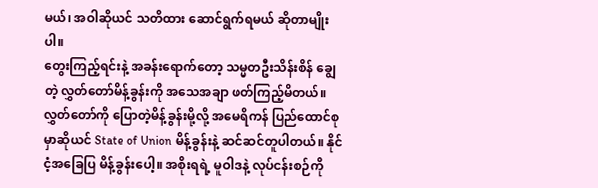မယ်၊ အဝါဆိုယင် သတိထား ဆောင်ရွက်ရမယ် ဆိုတာမျိုးပါ။
တွေးကြည့်ရင်းနဲ့ အခန်းရောက်တော့ သမ္မတဦးသိန်းစိန် ချွေတဲ့ လွှတ်တော်မိန့်ခွန်းကို အသေအချာ ဖတ်ကြည့်မိတယ်။ လွှတ်တော်ကို ပြောတဲ့မိန့်ခွန်းမို့လို့ အမေရိကန် ပြည်ထောင်စုမှာဆိုယင် State of Union မိန့်ခွန်းနဲ့ ဆင်ဆင်တူပါတယ်။ နိုင်ငံ့အခြေပြ မိန့်ခွန်းပေါ့။ အစိုးရရဲ့ မူဝါဒနဲ့ လုပ်ငန်းစဉ်ကို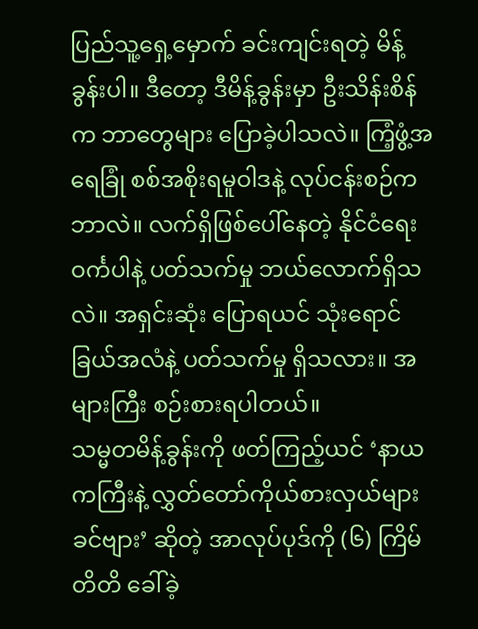ပြည်သူ့ရှေ့မှောက် ခင်းကျင်းရတဲ့ မိန့်ခွန်းပါ။ ဒီတော့ ဒီမိန့်ခွန်းမှာ ဦးသိန်းစိန်က ဘာတွေများ ပြောခဲ့ပါသလဲ။ ကြံ့ဖွံ့အရေခြုံ စစ်အစိုးရမူဝါဒနဲ့ လုပ်ငန်းစဉ်က ဘာလဲ။ လက်ရှိဖြစ်ပေါ်နေတဲ့ နိုင်ငံရေးဝင်္ကပါနဲ့ ပတ်သက်မှု ဘယ်လောက်ရှိသလဲ။ အရှင်းဆုံး ပြောရယင် သုံးရောင်ခြယ်အလံနဲ့ ပတ်သက်မှု ရှိသလား။ အများကြီး စဉ်းစားရပါတယ်။
သမ္မတမိန့်ခွန်းကို ဖတ်ကြည့်ယင် ‘နာယကကြီးနဲ့ လွှတ်တော်ကိုယ်စားလှယ်များ ခင်ဗျား’ ဆိုတဲ့ အာလုပ်ပုဒ်ကို (၆) ကြိမ်တိတိ ခေါ်ခဲ့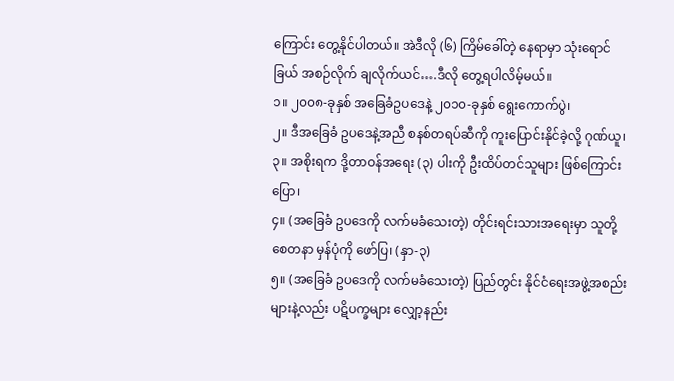ကြောင်း တွေ့နိုင်ပါတယ်။ အဲဒီလို (၆) ကြိမ်ခေါ်တဲ့ နေရာမှာ သုံးရောင်ခြယ် အစဉ်လိုက် ချလိုက်ယင်….ဒီလို တွေ့ရပါလိမ့်မယ်။
၁။ ၂၀၀၈-ခုနှစ် အခြေခံဥပဒေနဲ့ ၂၀၁၀-ခုနှစ် ရွေးကောက်ပွဲ၊
၂။ ဒီအခြေခံ ဥပဒေနဲ့အညီ စနစ်တရပ်ဆီကို ကူးပြောင်းနိုင်ခဲ့လို့ ဂုဏ်ယူ၊
၃။ အစိုးရက ဒို့တာဝန်အရေး (၃) ပါးကို ဦးထိပ်တင်သူများ ဖြစ်ကြောင်း ပြော၊
၄။ (အခြေခံ ဥပဒေကို လက်မခံသေးတဲ့) တိုင်းရင်းသားအရေးမှာ သူတို့ စေတနာ မှန်ပုံကို ဖော်ပြ၊ (နှာ-၃)
၅။ (အခြေခံ ဥပဒေကို လက်မခံသေးတဲ့) ပြည်တွင်း နိုင်ငံရေးအဖွဲ့အစည်းများနဲ့လည်း ပဋိပက္ခများ လျှော့နည်း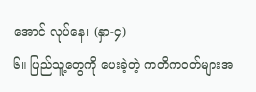အောင် လုပ်နေ၊ (နှာ-၄)
၆။ ပြည်သူ့တွေကို ပေးခဲ့တဲ့ ကတိကဝတ်များအ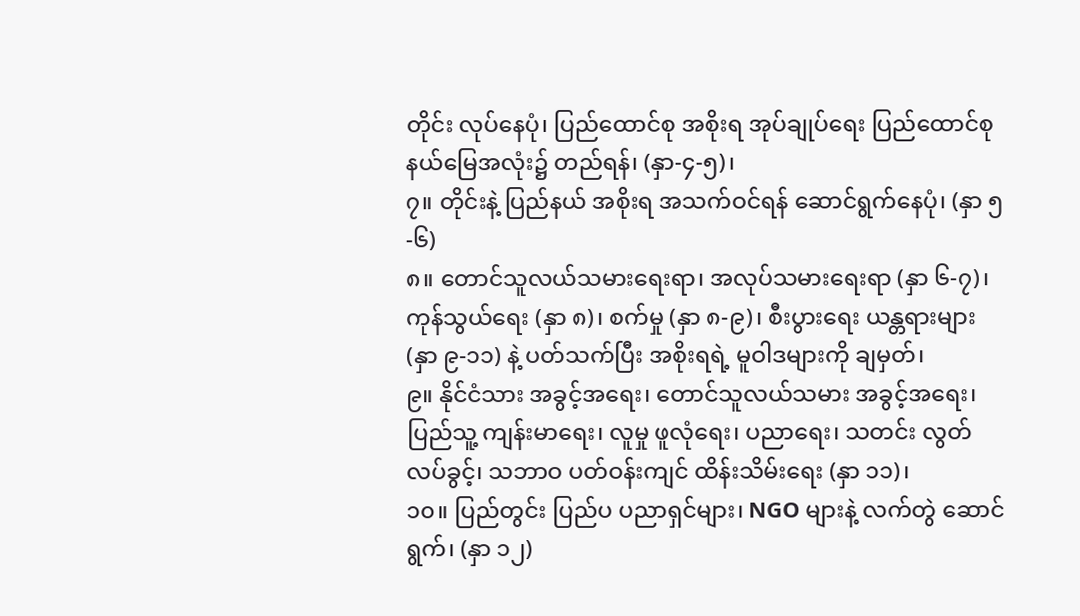တိုင်း လုပ်နေပုံ၊ ပြည်ထောင်စု အစိုးရ အုပ်ချုပ်ရေး ပြည်ထောင်စု နယ်မြေအလုံး၌ တည်ရန်၊ (နှာ-၄-၅)၊
၇။ တိုင်းနဲ့ ပြည်နယ် အစိုးရ အသက်ဝင်ရန် ဆောင်ရွက်နေပုံ၊ (နှာ ၅-၆)
၈။ တောင်သူလယ်သမားရေးရာ၊ အလုပ်သမားရေးရာ (နှာ ၆-၇)၊ ကုန်သွယ်ရေး (နှာ ၈)၊ စက်မှု (နှာ ၈-၉)၊ စီးပွားရေး ယန္တရားများ (နှာ ၉-၁၁) နဲ့ ပတ်သက်ပြီး အစိုးရရဲ့ မူဝါဒများကို ချမှတ်၊
၉။ နိုင်ငံသား အခွင့်အရေး၊ တောင်သူလယ်သမား အခွင့်အရေး၊ ပြည်သူ့ ကျန်းမာရေး၊ လူမှု ဖူလုံရေး၊ ပညာရေး၊ သတင်း လွတ်လပ်ခွင့်၊ သဘာဝ ပတ်ဝန်းကျင် ထိန်းသိမ်းရေး (နှာ ၁၁)၊
၁၀။ ပြည်တွင်း ပြည်ပ ပညာရှင်များ၊ NGO များနဲ့ လက်တွဲ ဆောင်ရွက်၊ (နှာ ၁၂)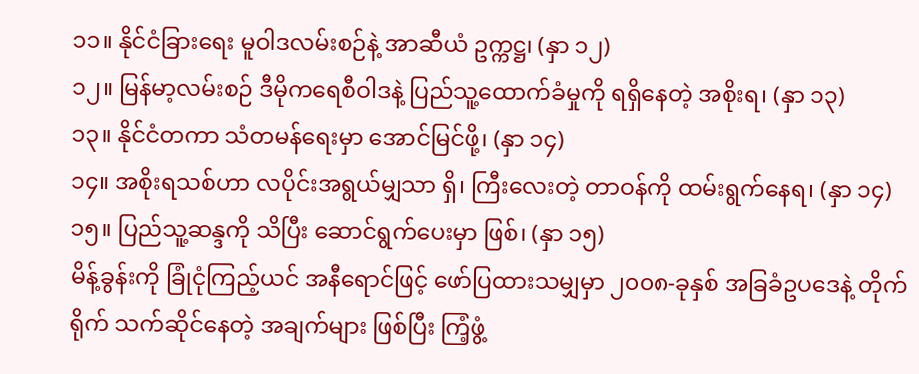၁၁။ နိုင်ငံခြားရေး မူဝါဒလမ်းစဉ်နဲ့ အာဆီယံ ဥက္ကဋ္ဌ၊ (နှာ ၁၂)
၁၂။ မြန်မာ့လမ်းစဉ် ဒီမိုကရေစီဝါဒနဲ့ ပြည်သူ့ထောက်ခံမှုကို ရရှိနေတဲ့ အစိုးရ၊ (နှာ ၁၃)
၁၃။ နိုင်ငံတကာ သံတမန်ရေးမှာ အောင်မြင်ဖို့၊ (နှာ ၁၄)
၁၄။ အစိုးရသစ်ဟာ လပိုင်းအရွယ်မျှသာ ရှိ၊ ကြီးလေးတဲ့ တာဝန်ကို ထမ်းရွက်နေရ၊ (နှာ ၁၄)
၁၅။ ပြည်သူ့ဆန္ဒကို သိပြီး ဆောင်ရွက်ပေးမှာ ဖြစ်၊ (နှာ ၁၅)
မိန့်ခွန်းကို ခြုံငုံကြည့်ယင် အနီရောင်ဖြင့် ဖော်ပြထားသမျှမှာ ၂၀၀၈-ခုနှစ် အခြခံဥပဒေနဲ့ တိုက်ရိုက် သက်ဆိုင်နေတဲ့ အချက်များ ဖြစ်ပြီး ကြံ့ဖွံ့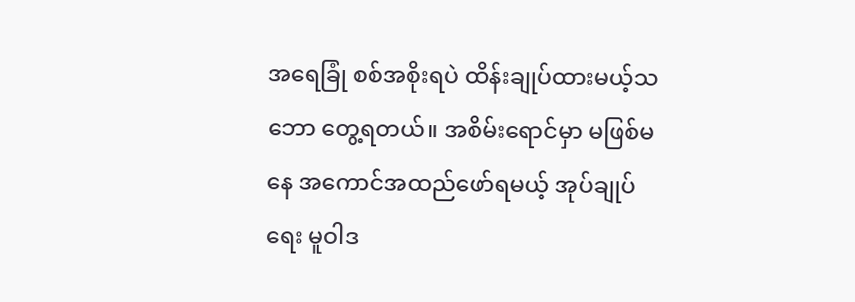အရေခြုံ စစ်အစိုးရပဲ ထိန်းချုပ်ထားမယ့်သဘော တွေ့ရတယ်။ အစိမ်းရောင်မှာ မဖြစ်မနေ အကောင်အထည်ဖော်ရမယ့် အုပ်ချုပ်ရေး မူဝါဒ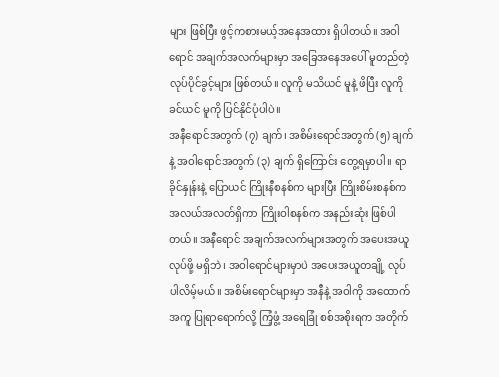များ ဖြစ်ပြီး ဖွင့်ကစားမယ့်အနေအထား ရှိပါတယ်။ အဝါရောင် အချက်အလက်များမှာ အခြေအနေအပေါ် မူတည်တဲ့ လုပ်ပိုင်ခွင့်များ ဖြစ်တယ်။ လူကို မသိယင် မူနဲ့ ဖိပြီး လူကို ခင်ယင် မူကို ပြင်နိုင်ပုံပါပဲ။
အနီရောင်အတွက် (၇) ချက်၊ အစိမ်းရောင်အတွက် (၅) ချက်နဲ့ အဝါရောင်အတွက် (၃) ချက် ရှိကြောင်း တွေ့ရမှာပါ။ ရာခိုင်နှုန်းနဲ့ ပြောယင် ကြိုးနီစနစ်က များပြီး ကြိုးစိမ်းစနစ်က အလယ်အလတ်ရှိကာ ကြိုးဝါစနစ်က အနည်းဆုံး ဖြစ်ပါတယ်။ အနီရောင် အချက်အလက်များအတွက် အပေးအယူ လုပ်ဖို့ မရှိဘဲ၊ အဝါရောင်များမှာပဲ အပေးအယူတချို့ လုပ်ပါလိမ့်မယ်။ အစိမ်းရောင်များမှာ အနီနဲ့ အဝါကို အထောက်အကူ ပြုရာရောက်လို့ ကြံ့ဖွံ့ အရေခြုံ စစ်အစိုးရက အတိုက်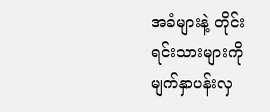အခံများနဲ့ တိုင်းရင်းသားများကို မျက်နှာပန်းလှ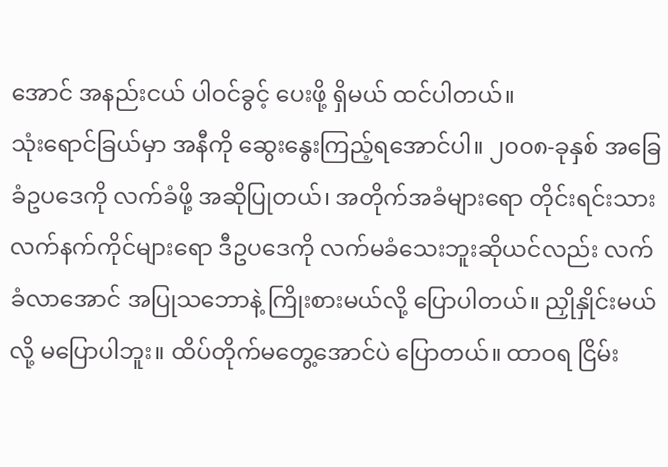အောင် အနည်းငယ် ပါဝင်ခွင့် ပေးဖို့ ရှိမယ် ထင်ပါတယ်။
သုံးရောင်ခြယ်မှာ အနီကို ဆွေးနွေးကြည့်ရအောင်ပါ။ ၂၀၀၈-ခုနှစ် အခြေခံဥပဒေကို လက်ခံဖို့ အဆိုပြုတယ်၊ အတိုက်အခံများရော တိုင်းရင်းသား လက်နက်ကိုင်များရော ဒီဥပဒေကို လက်မခံသေးဘူးဆိုယင်လည်း လက်ခံလာအောင် အပြုသဘောနဲ့ ကြိုးစားမယ်လို့ ပြောပါတယ်။ ညှိုနှိုင်းမယ်လို့ မပြောပါဘူး။ ထိပ်တိုက်မတွေ့အောင်ပဲ ပြောတယ်။ ထာဝရ ငြိမ်း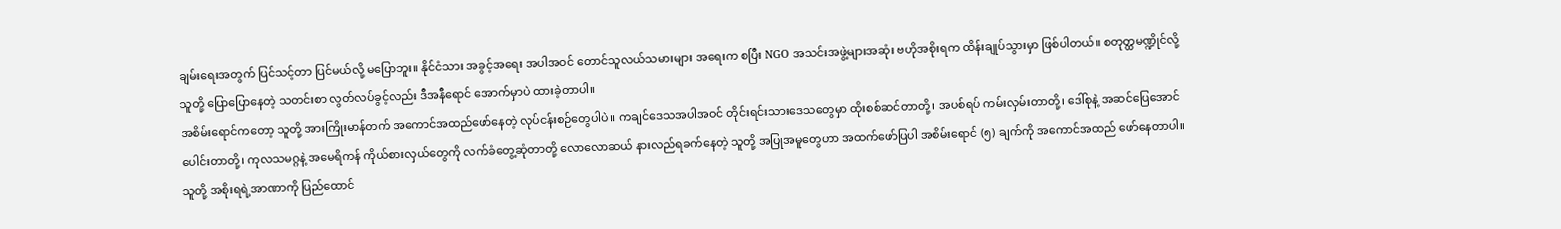ချမ်းရေးအတွက် ပြင်သင့်တာ ပြင်မယ်လို့ မပြောဘူး။ နိုင်ငံသား အခွင့်အရေး အပါအဝင် တောင်သူလယ်သမားများ အရေးက စပြီး NGO အသင်းအဖွဲ့များအဆုံး ဗဟိုအစိုးရက ထိန်းချုပ်သွားမှာ ဖြစ်ပါတယ်။ စတုတ္ထမဏ္ဍိုင်လို့ သူတို့ ပြောပြောနေတဲ့ သတင်းစာ လွတ်လပ်ခွင့်လည်း ဒီအနီရောင် အောက်မှာပဲ ထားခဲ့တာပါ။
အစိမ်းရောင်ကတော့ သူတို့ အားကြိုးမာန်တက် အကောင်အထည်ဖော်နေတဲ့ လုပ်ငန်းစဉ်တွေပါပဲ။ ကချင်ဒေသအပါအဝင် တိုင်းရင်းသားဒေသတွေမှာ ထိုးစစ်ဆင်တာတို့၊ အပစ်ရပ် ကမ်းလှမ်းတာတို့၊ ဒေါ်စုနဲ့ အဆင်ပြေအောင် ပေါင်းတာတို့၊ ကုလသမဂ္ဂနဲ့ အမေရိကန် ကိုယ်စားလှယ်တွေကို လက်ခံတွေ့ဆုံတာတို့ လောလောဆယ် နားလည်ရခက်နေတဲ့ သူတို့ အပြုအမူတွေဟာ အထက်ဖော်ပြပါ အစိမ်းရောင် (၅) ချက်ကို အကောင်အထည် ဖော်နေတာပါ။ သူတို့ အစိုးရရဲ့အာဏာကို ပြည်ထောင်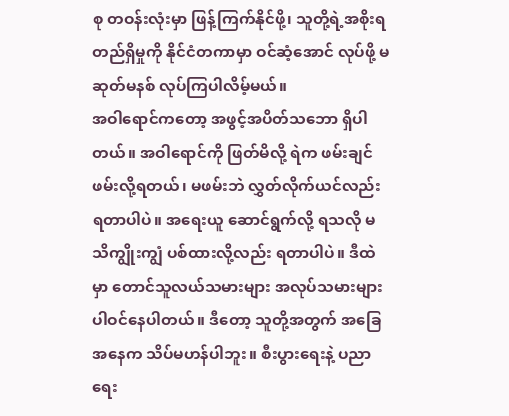စု တဝန်းလုံးမှာ ဖြန့်ကြက်နိုင်ဖို့၊ သူတို့ရဲ့အစိုးရ တည်ရှိမှုကို နိုင်ငံတကာမှာ ဝင်ဆံ့အောင် လုပ်ဖို့ မဆုတ်မနစ် လုပ်ကြပါလိမ့်မယ်။
အဝါရောင်ကတော့ အဖွင့်အပိတ်သဘော ရှိပါတယ်။ အဝါရောင်ကို ဖြတ်မိလို့ ရဲက ဖမ်းချင် ဖမ်းလို့ရတယ်၊ မဖမ်းဘဲ လွှတ်လိုက်ယင်လည်း ရတာပါပဲ။ အရေးယူ ဆောင်ရွက်လို့ ရသလို မသိကျွိုးကျွံ ပစ်ထားလို့လည်း ရတာပါပဲ။ ဒီထဲမှာ တောင်သူလယ်သမားများ အလုပ်သမားများ ပါဝင်နေပါတယ်။ ဒီတော့ သူတို့အတွက် အခြေအနေက သိပ်မဟန်ပါဘူး။ စီးပွားရေးနဲ့ ပညာရေး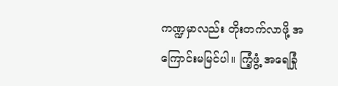ကဏ္ဍမှာလည်း တိုးတက်လာဖို့ အကြောင်းမမြင်ပါ။ ကြံ့ဖွံ့ အရေခြုံ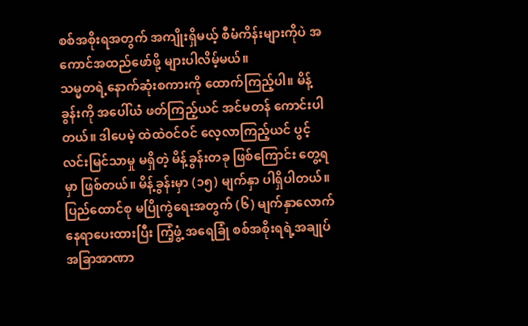စစ်အစိုးရအတွက် အကျိုးရှိမယ့် စီမံကိန်းများကိုပဲ အကောင်အထည်ဖော်ဖို့ များပါလိမ့်မယ်။
သမ္မတရဲ့နောက်ဆုံးစကားကို ထောက်ကြည့်ပါ။ မိန့်ခွန်းကို အပေါ်ယံ ဖတ်ကြည့်ယင် အင်မတန် ကောင်းပါတယ်။ ဒါပေမဲ့ ထဲထဲဝင်ဝင် လေ့လာကြည့်ယင် ပွင့်လင်းမြင်သာမှု မရှိတဲ့ မိန့်ခွန်းတခု ဖြစ်ကြောင်း တွေ့ရမှာ ဖြစ်တယ်။ မိန့်ခွန်းမှာ (၁၅) မျက်နှာ ပါရှိပါတယ်။ ပြည်ထောင်စု မပြိုကွဲရေးအတွက် (၆) မျက်နှာလောက် နေရာပေးထားပြီး ကြံ့ဖွံ့ အရေခြုံ စစ်အစိုးရရဲ့အချုပ်အခြာအာဏာ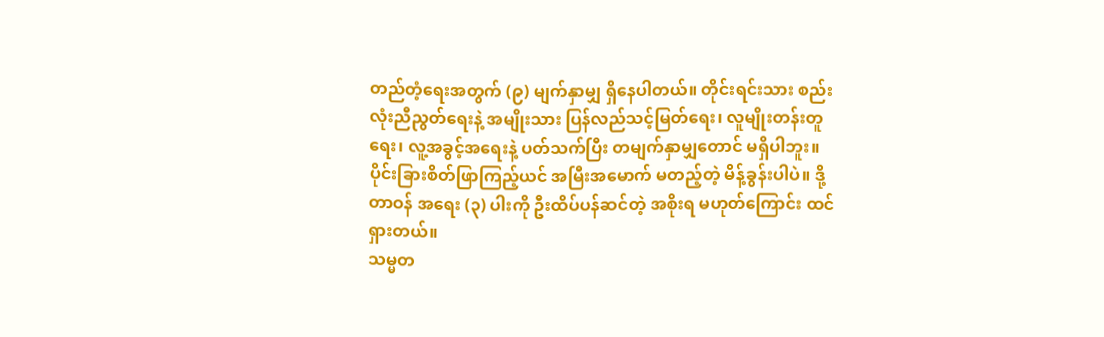တည်တံ့ရေးအတွက် (၉) မျက်နှာမျှ ရှိနေပါတယ်။ တိုင်းရင်းသား စည်းလုံးညီညွတ်ရေးနဲ့ အမျိုးသား ပြန်လည်သင့်မြတ်ရေး၊ လူမျိုးတန်းတူရေး၊ လူ့အခွင့်အရေးနဲ့ ပတ်သက်ပြီး တမျက်နှာမျှတောင် မရှိပါဘူး။ ပိုင်းခြားစိတ်ဖြာကြည့်ယင် အမြီးအမောက် မတည့်တဲ့ မိန့်ခွန်းပါပဲ။ ဒို့တာဝန် အရေး (၃) ပါးကို ဦးထိပ်ပန်ဆင်တဲ့ အစိုးရ မဟုတ်ကြောင်း ထင်ရှားတယ်။
သမ္မတ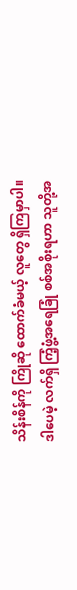သိန်းစိန်ကို ကြိုဆို ထောက်ခံမယ့် လူတွေ ရှိကြမှာပါ။ ဒါပေမဲ့ လက်ရှိ ကြံ့ဖွံ့အရေခြုံ စစ်အစိုးရဟာ သူတို့အ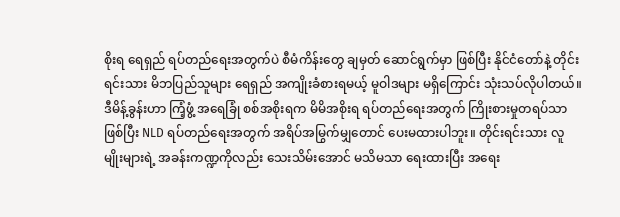စိုးရ ရေရှည် ရပ်တည်ရေးအတွက်ပဲ စီမံကိန်းတွေ ချမှတ် ဆောင်ရွက်မှာ ဖြစ်ပြီး နိုင်ငံတော်နဲ့ တိုင်းရင်းသား မိဘပြည်သူများ ရေရှည် အကျိုးခံစားရမယ့် မူဝါဒများ မရှိကြောင်း သုံးသပ်လိုပါတယ်။
ဒီမိန့်ခွန်းဟာ ကြံ့ဖွံ့ အရေခြုံ စစ်အစိုးရက မိမိအစိုးရ ရပ်တည်ရေးအတွက် ကြိုးစားမှုတရပ်သာ ဖြစ်ပြီး NLD ရပ်တည်ရေးအတွက် အရိပ်အမြွက်မျှတောင် ပေးမထားပါဘူး။ တိုင်းရင်းသား လူမျိုးများရဲ့ အခန်းကဏ္ဍကိုလည်း သေးသိမ်းအောင် မသိမသာ ရေးထားပြီး အရေး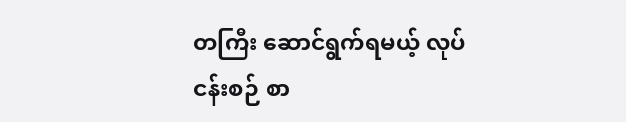တကြီး ဆောင်ရွက်ရမယ့် လုပ်ငန်းစဉ် စာ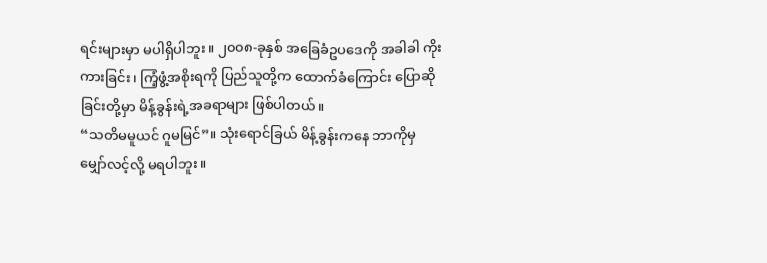ရင်းများမှာ မပါရှိပါဘူး။ ၂၀၀၈-ခုနှစ် အခြေခံဥပဒေကို အခါခါ ကိုးကားခြင်း၊ ကြံ့ဖွံ့အစိုးရကို ပြည်သူတို့က ထောက်ခံကြောင်း ပြောဆိုခြင်းတို့မှာ မိန့်ခွန်းရဲ့အခရာများ ဖြစ်ပါတယ်။
“သတိမမူယင် ဂူမမြင်”။ သုံးရောင်ခြယ် မိန့်ခွန်းကနေ ဘာကိုမှ မျှော်လင့်လို့ မရပါဘူး။